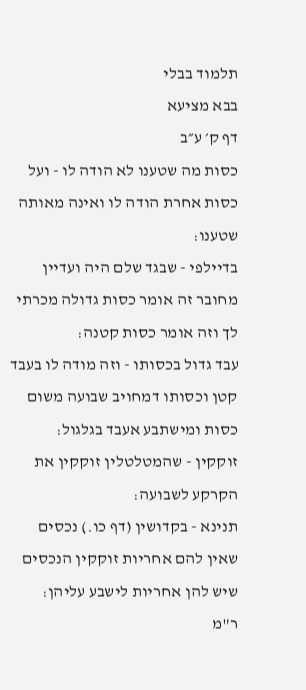תלמוד בבלי
בבא מציעא
דף ק׳ ע״ב
כסות מה שטענו לא הודה לו - ועל כסות אחרת הודה לו ואינה מאותה שטענו:
בדיילפי - שבגד שלם היה ועדיין מחובר זה אומר כסות גדולה מכרתי לך וזה אומר כסות קטנה:
עבד גדול בכסותו - וזה מודה לו בעבד קטן וכסותו דמחויב שבועה משום כסות ומישתבע אעבד בגלגול:
זוקקין - שהמטלטלין זוקקין את הקרקע לשבועה:
תנינא - בקדושין (דף כו.) נכסים שאין להם אחריות זוקקין הנכסים שיש להן אחריות לישבע עליהן:
ר"מ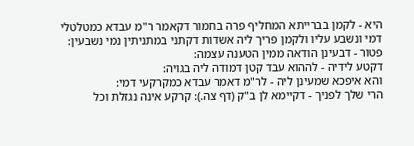היא - לקמן בברייתא המחליף פרה בחמור דקאמר ר"מ עבדא כמטלטלי דמי ונשבע עליו ולקמן פריך ליה אשדות דקתני במתניתין נמי נשבעין:
פטור - דבעינן הודאה ממין הטענה עצמה:
דקטע לידיה - לההוא עבד קטן דמודה ליה בגויה:
והא איפכא שמעינן ליה - לר"מ דאמר עבדא כמקרקעי דמי:
הרי שלך לפניך - דקיימא לן ב"ק (דף צה.): קרקע אינה נגזלת וכל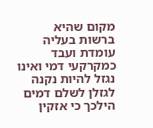מקום שהיא ברשות בעליה עומדת ועבד כמקרקעי דמי ואינו נגזל להיות נקנה לגזלן לשלם דמים הילכך כי אזקין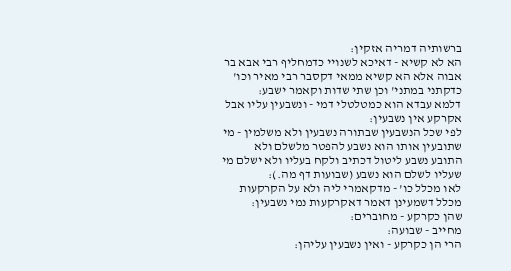ברשותיה דמריה אזקין:
הא לא קשיא - דאיכא לשנויי כדמחליף רבי אבא בר אבוה אלא הא קשיא ממאי דקסבר רבי מאיר וכו' כדקתני במתני' וכן שתי שדות וקאמר ישבע:
דלמא עבדא הוא כמטלטלי דמי - ונשבעין עליו אבל אקרקע אין נשבעין:
לפי שכל הנשבעין שבתורה נשבעין ולא משלמין - מי שתובעין אותו הוא נשבע להפטר מלשלם ולא התובע נשבע ליטול דכתיב ולקח בעליו ולא ישלם מי שעליו לשלם הוא נשבע (שבועות דף מה.):
לאו מכלל כו' - מדקאמרי ליה ולא על הקרקעות מכלל דשמעינן דאמר דאקרקעות נמי נשבעין:
שהן כקרקע - מחוברים:
מחייב - שבועה:
הרי הן כקרקע - ואין נשבעין עליהן: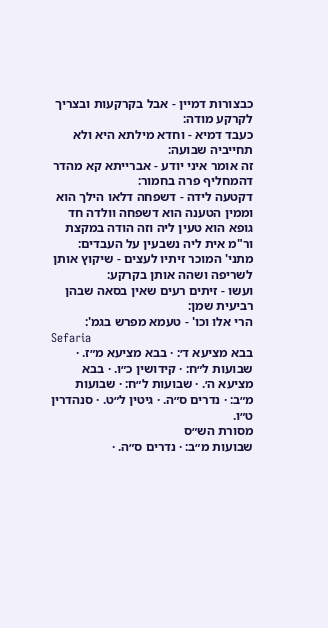כבצורות דמיין - אבל בקרקעות ובצריך לקרקע מודה:
כעבד דמיא - וחדא מילתא היא ולא תחייביה שבועה:
זה אומר איני יודע - אברייתא קא מהדר דהמחליף פרה בחמור:
דקטעה לידה - דשפחה דלאו הילך הוא וממין הטענה הוא דשפחה וולדה חד גופא הוא טעין ליה וזה הודה במקצת ור"מ אית ליה נשבעין על העבדים:
מתני' המוכר זיתיו לעצים - שיקוץ אותן לשריפה ושהה אותן בקרקע:
ועשו - זיתים רעים שאין בסאה שבהן רביעית שמן:
הרי אלו וכו' - טעמא מפרש בגמ':
Sefaria
בבא מציעא ד׳: · בבא מציעא מ״ז. · שבועות ל״ח: · קידושין כ״ו. · בבא מציעא ה׳. · שבועות ל״ח: · שבועות מ״ב: · נדרים ס״ה. · גיטין ל״ט. · סנהדרין ט״ו.
מסורת הש״ס
שבועות מ״ב: · נדרים ס״ה. ·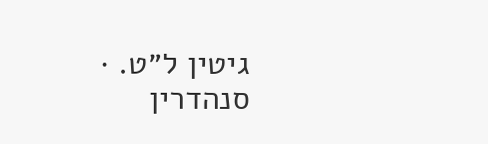גיטין ל״ט. · סנהדרין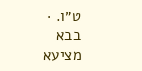ט״ו. · בבא מציעא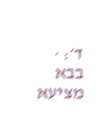ד׳: · בבא מציעא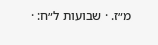מ״ז. · שבועות ל״ח: ·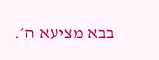בבא מציעא ה׳.